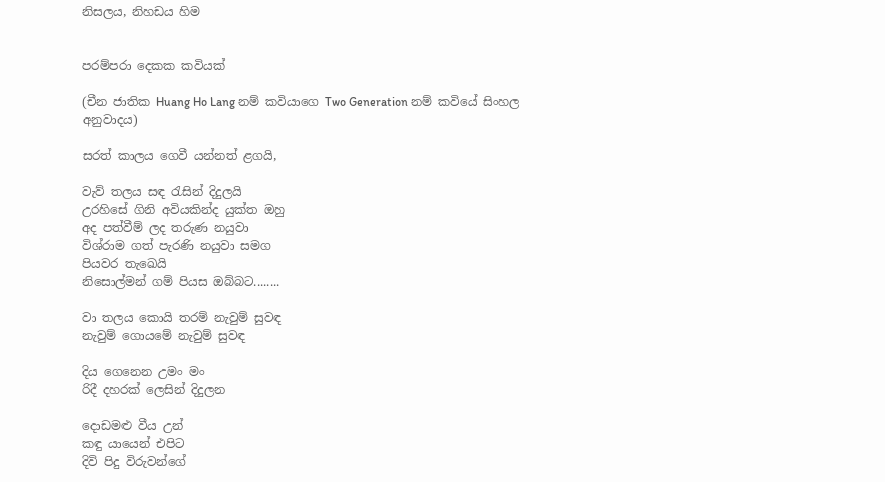නිසලය, නිහඩය හිම


පරම්පරා දෙකක කවියක්

(චීන ජාතික Huang Ho Lang නම් කවියාගෙ Two Generation නම් කවියේ සිංහල අනුවාදය)

සරත් කාලය ගෙවී යන්නත් ළගයි,

වැව් තලය සඳ රැසින් දිදුලයි
උරහිසේ ගිනි අවියකින්ද යුක්ත ඔහු
අද පත්වීම් ලද තරුණ නයුවා
විශ්රාම ගත් පැරණි නයුවා සමග
පියවර තැඛෙයි
නිසොල්මන් ගම් පියස ඔබ්බට........

වා තලය කොයි තරම් නැවුම් සුවඳ
නැවුම් ගොයමේ නැවුම් සුවඳ

දිය ගෙනෙන උමං මං
රිදී දහරක් ලෙසින් දිදුලන

දොඩමළු වීය උන්
කඳු යායෙන් එපිට
දිවි පිදු විරුවන්ගේ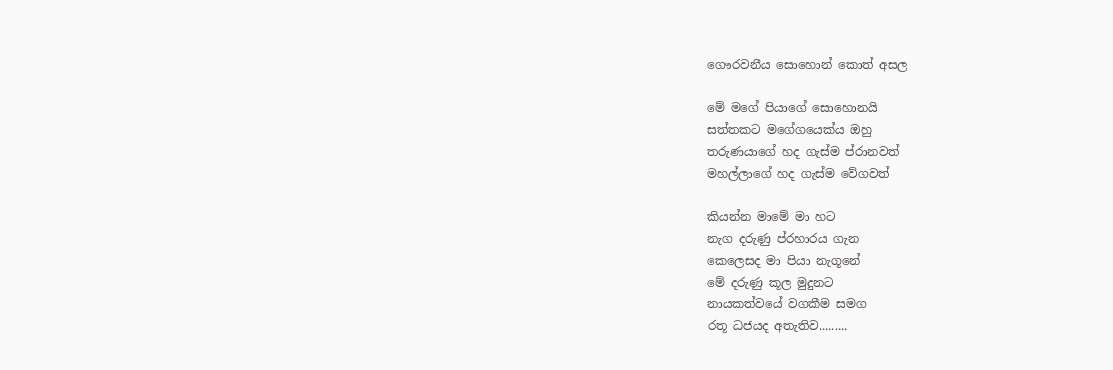ගෞරවනීය සොහොන් කොත් අසල

මේ මගේ පියාගේ සොහොනයි
සත්තකට මගේගයෙක්ය ඔහු
තරුණයාගේ හද ගැස්ම ප්රානවත්
මහල්ලාගේ හද ගැස්ම වේගවත්

කියන්න මාමේ මා හට
නැග දරුණු ප්රහාරය ගැන
කෙලෙසද මා පියා නැගූනේ
මේ දරුණු කූල මුදුනට
නායකත්වයේ වගකීම සමග
රතූ ධජයද අතැතිව.........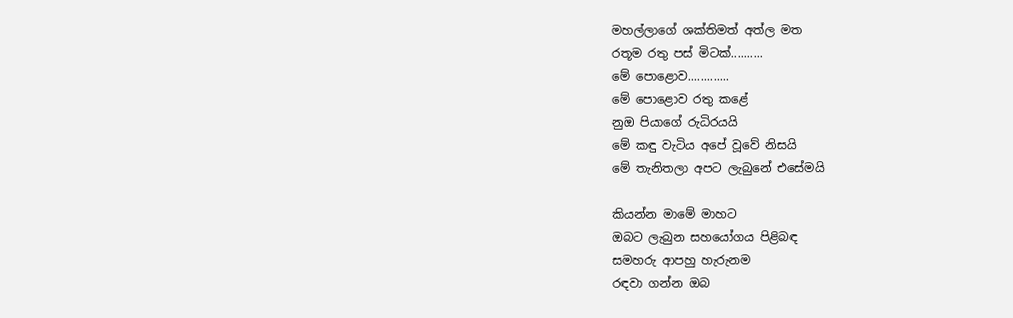මහල්ලාගේ ශක්තිමත් අත්ල මත
රතූම රතු පස් මිටක්..........
මේ පොළොව.............
මේ පොළොව රතු කළේ
නුඔ පියාගේ රුධිරයයි
මේ කඳු වැටිය අපේ වූවේ නිසයි
මේ තැනිතලා අපට ලැබුනේ එසේමයි

කියන්න මාමේ මාහට
ඔබට ලැබුන සහයෝගය පිළිබඳ
සමහරු ආපහු හැරුනම
රඳවා ගන්න ඔබ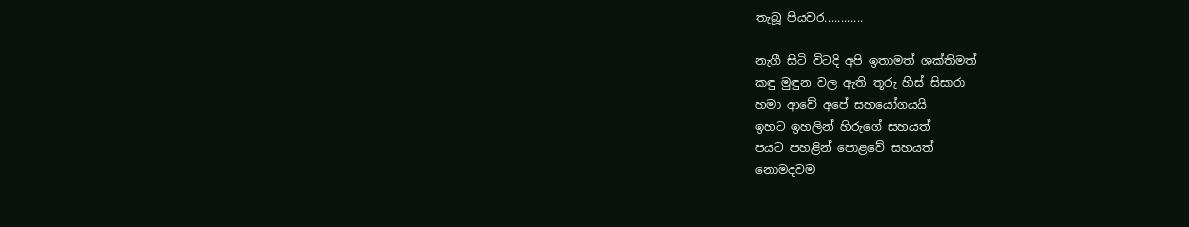තැබූ පියවර............

නැගී සිටි විටදි අපි ඉතාමත් ශක්තිමත්
කඳු මුඳුන වල ඇති තූරු හිස් සිසාරා
හමා ආවේ අපේ සහයෝගයයි
ඉහට ඉහලින් හිරුගේ සහයත්
පයට පහළින් පොළවේ සහයත්
නොමදවම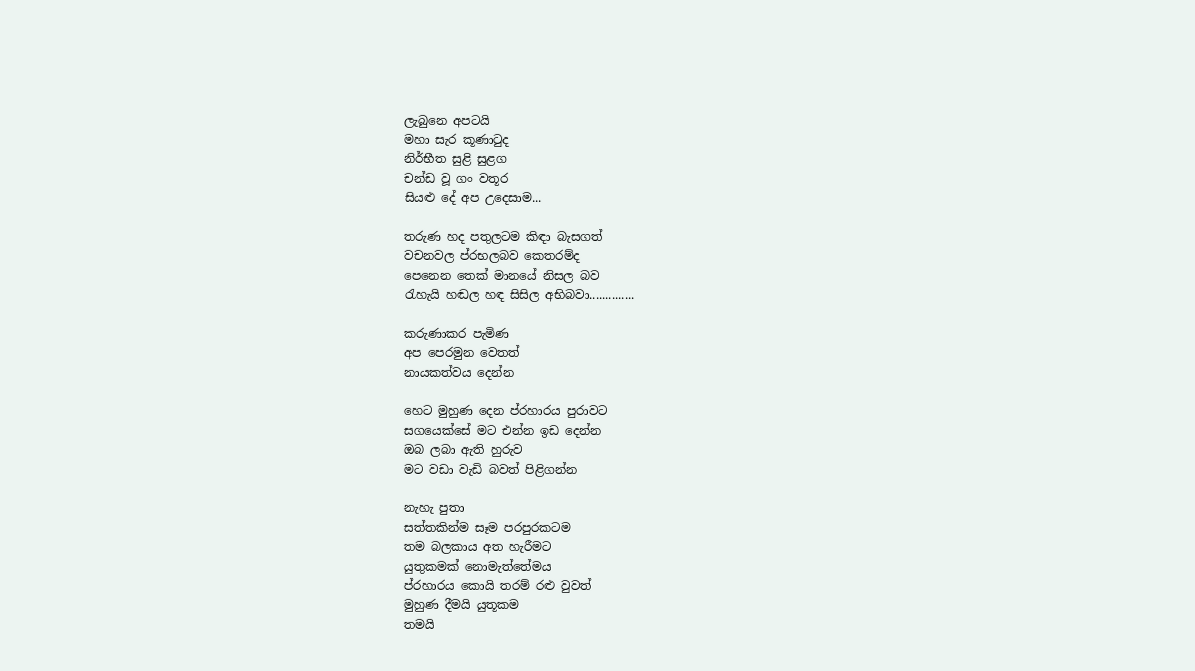ලැබුනෙ අපටයි
මහා සැර කූණාටුද
නිර්භීත සුළි සුළග
චන්ඩ වූ ගං වතූර
සියළු දේ අප උදෙසාම...

තරුණ හද පතුලටම කිඳා බැසගත්
වචනවල ප්රභලබව කෙතරම්ද
පෙනෙන තෙක් මානයේ නිසල බව
රැහැයි හඬල හඳ සිසිල අභිබවා..............

කරුණාකර පැමිණ
අප පෙරමුන වෙතත්
නායකත්වය දෙන්න

හෙට මුහුණ දෙන ප්රහාරය පුරාවට
සගයෙක්සේ මට එන්න ඉඩ දෙන්න
ඔබ ලබා ඇති හුරුව
මට වඩා වැඩි බවත් පිළිගන්න

නැහැ පුතා
සත්තකින්ම සෑම පරපුරකටම
තම බලකාය අත හැරීමට
යුතුකමක් නොමැත්තේමය
ප්රහාරය කොයි තරම් රළු වුවත්
මුහුණ දීමයි යුතූකම
තමයි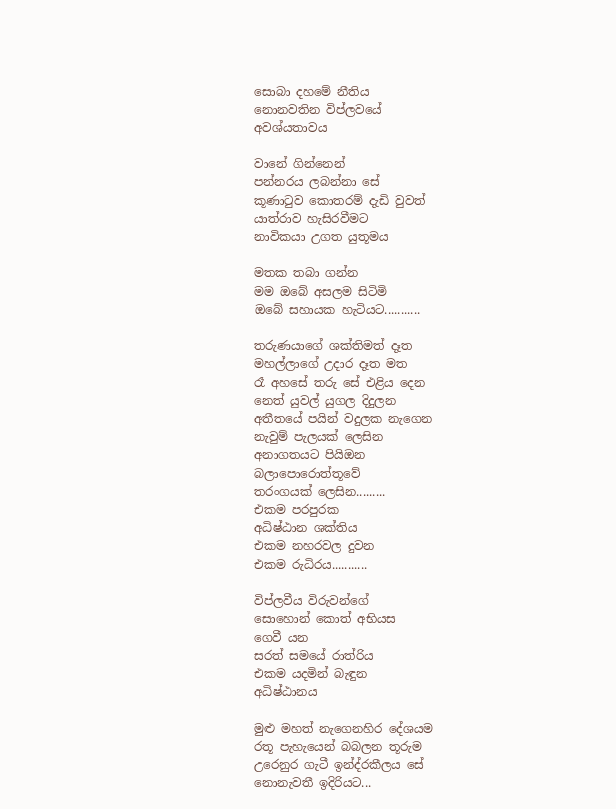සොබා දහමේ නීතිය
නොනවතින විප්ලවයේ
අවශ්යතාවය

වානේ ගින්නෙන්
පන්නරය ලබන්නා සේ
කූණාටුව කොතරම් දැඩි වුවත්
යාත්රාව හැසිරවීමට
නාවිකයා උගත යුතූමය

මතක තබා ගන්න
මම ඔබේ අසලම සිටිමි
ඔබේ සහායක හැටියට...........

තරුණයාගේ ශක්තිමත් දෑත
මහල්ලාගේ උදාර දෑත මත
රෑ අහසේ තරු සේ එළිය දෙන
නෙත් යුවල් යුගල දිදුලන
අතීතයේ පයින් වදුලක නැගෙන
නැවුම් පැලයක් ලෙසින
අනාගතයට පියිඔන
බලාපොරොත්තූවේ
තරංගයක් ලෙසින.........
එකම පරපුරක
අධිෂ්ඨාන ශක්තිය
එකම නහරවල දුවන
එකම රුධිරය...........

විප්ලවීය විරුවන්ගේ
සොහොන් කොත් අභියස
ගෙවී යන
සරත් සමයේ රාත්රිය
එකම යදමින් බැඳුන
අධිෂ්ඨානය

මුළු මහත් නැගෙනහිර දේශයම
රතූ පැහැයෙන් බබලන තූරුම
උරෙනුර ගැටී ඉන්ද්රකීලය සේ
නොනැවතී ඉදිරියට...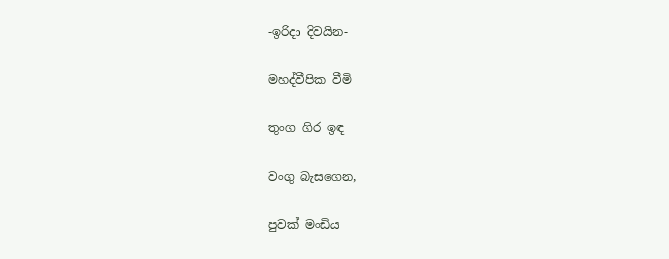-ඉරිදා දිවයින-

මහද්වීපික වීමි

තුංග ගිර ඉඳ

වංගු බැසගෙන,

පුවක් මංඩිය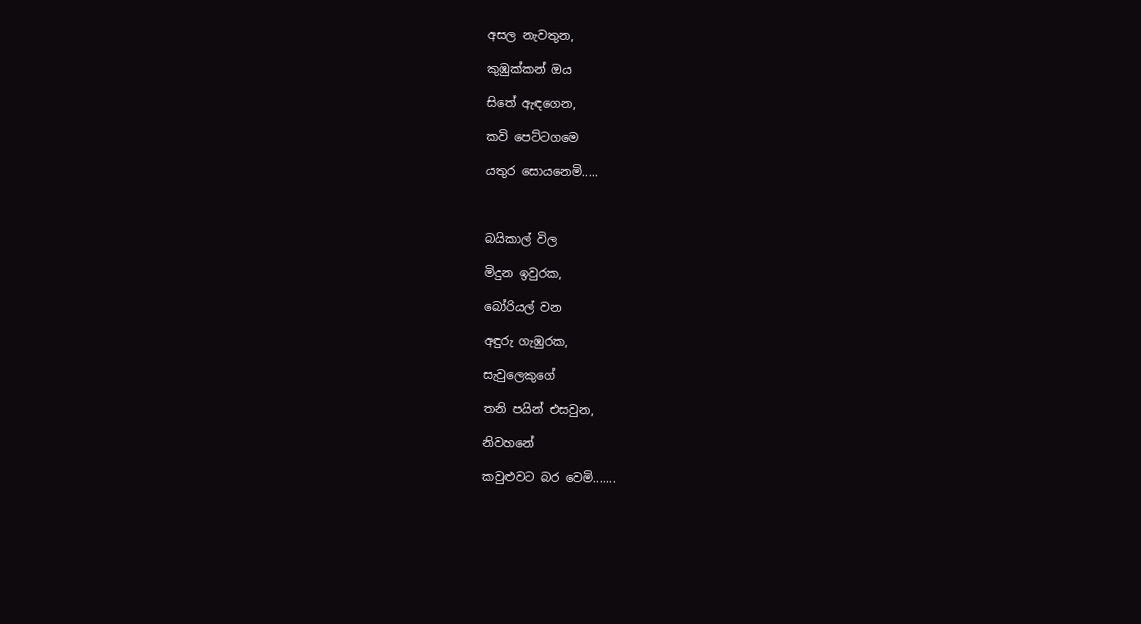අසල නැවතුන,

කුඹුක්කන් ඔය

සිතේ ඇඳගෙන,

කවි පෙට්ටගමෙ

යතුර සොයනෙමි.....



බයිකාල් විල

මිදුන ඉවුරක,

බෝරියල් වන

අඳුරු ගැඹුරක,

සැවුලෙකුගේ

තනි පයින් එසවුන,

නිවහනේ

කවුළුවට බර වෙමි‍‍‍.......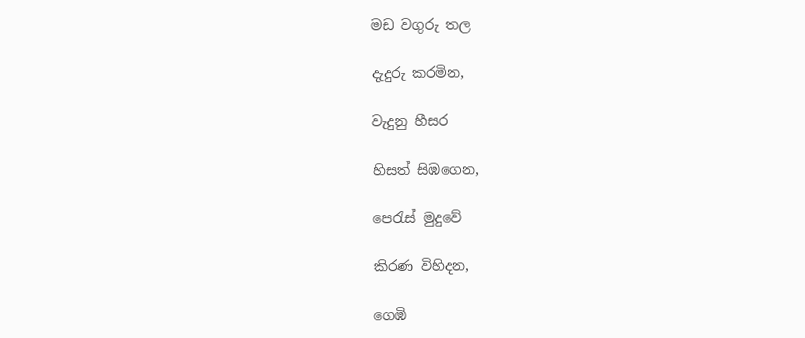මඩ වගුරු තල

දැදුරු කරමින‍‍‍‍,

වැදුනු හීසර

හිසත් සිඹගෙන,

පෙරැස් මුදුවේ

කිරණ විහිදන,

ගෙඹි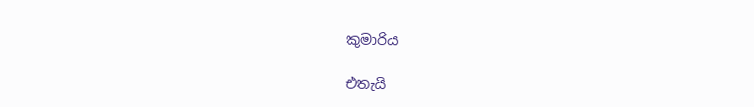කුමාරිය

එතැයි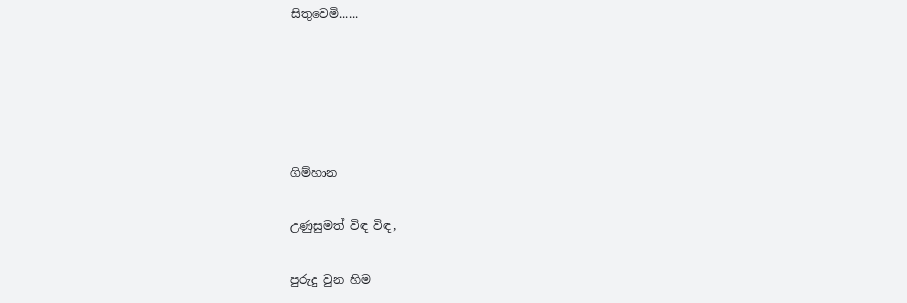සිතුවෙමි‍‍‍......





ගිම්හාන

උණුසුමත් විඳ විඳ,

පුරුදු වුන හිම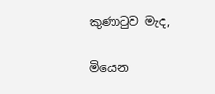කුණාටුව මැද,

මියෙන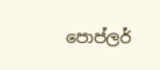පොප්ලර්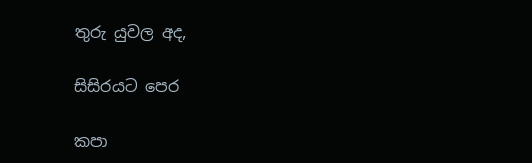තුරු යුවල අද,

සිසිරයට පෙර

කපා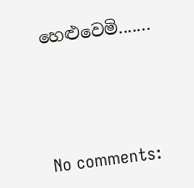හෙළුවෙමි.......




No comments: